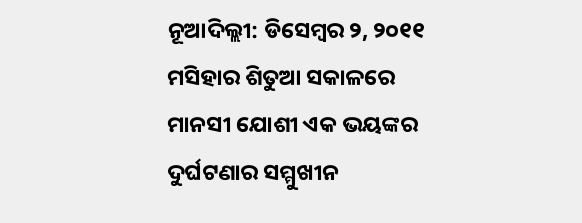ନୂଆଦିଲ୍ଲୀ: ଡିସେମ୍ବର ୨, ୨୦୧୧ ମସିହାର ଶିତୁଆ ସକାଳରେ ମାନସୀ ଯୋଶୀ ଏକ ଭୟଙ୍କର ଦୁର୍ଘଟଣାର ସମ୍ମୁଖୀନ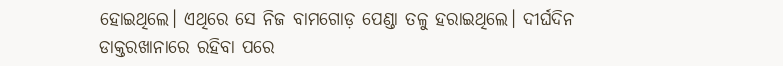ହୋଇଥିଲେ। ଏଥିରେ ସେ ନିଜ ବାମଗୋଡ଼ ପେଣ୍ଡା ତଳୁ ହରାଇଥିଲେ। ଦୀର୍ଘଦିନ ଡାକ୍ତରଖାନାରେ ରହିବା ପରେ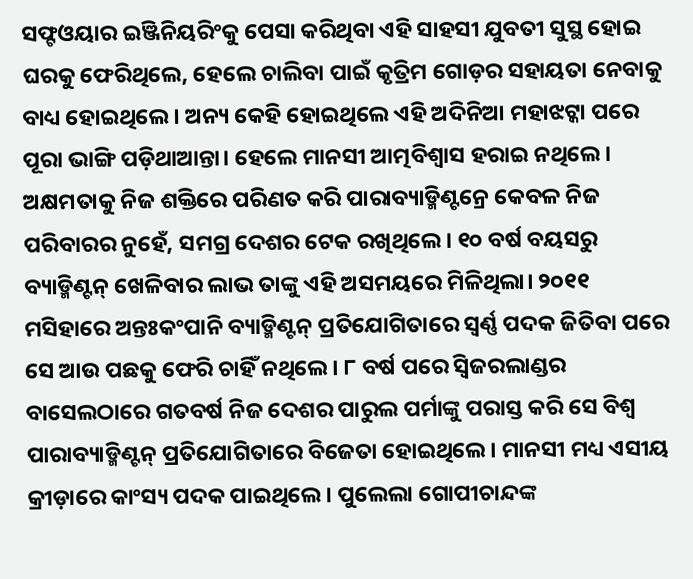ସଫ୍ଟଓୟାର ଇଞ୍ଜିନିୟରିଂକୁ ପେସା କରିଥିବା ଏହି ସାହସୀ ଯୁବତୀ ସୁସ୍ଥ ହୋଇ ଘରକୁ ଫେରିଥିଲେ, ହେଲେ ଚାଲିବା ପାଇଁ କୃତ୍ରିମ ଗୋଡ଼ର ସହାୟତା ନେବାକୁ ବାଧ୍ୟ ହୋଇଥିଲେ। ଅନ୍ୟ କେହି ହୋଇଥିଲେ ଏହି ଅଦିନିଆ ମହାଝଟ୍କା ପରେ ପୂରା ଭାଙ୍ଗି ପଡ଼ିଥାଆନ୍ତା। ହେଲେ ମାନସୀ ଆତ୍ମବିଶ୍ବାସ ହରାଇ ନଥିଲେ। ଅକ୍ଷମତାକୁ ନିଜ ଶକ୍ତିରେ ପରିଣତ କରି ପାରାବ୍ୟାଡ୍ମିଣ୍ଟନ୍ରେ କେବଳ ନିଜ ପରିବାରର ନୁହେଁ, ସମଗ୍ର ଦେଶର ଟେକ ରଖିଥିଲେ। ୧୦ ବର୍ଷ ବୟସରୁ ବ୍ୟାଡ୍ମିଣ୍ଟନ୍ ଖେଳିବାର ଲାଭ ତାଙ୍କୁ ଏହି ଅସମୟରେ ମିଳିଥିଲା। ୨୦୧୧ ମସିହାରେ ଅନ୍ତଃକଂପାନି ବ୍ୟାଡ୍ମିଣ୍ଟନ୍ ପ୍ରତିଯୋଗିତାରେ ସ୍ବର୍ଣ୍ଣ ପଦକ ଜିତିବା ପରେ ସେ ଆଉ ପଛକୁ ଫେରି ଚାହିଁ ନଥିଲେ। ୮ ବର୍ଷ ପରେ ସ୍ବିଜରଲାଣ୍ଡର ବାସେଲଠାରେ ଗତବର୍ଷ ନିଜ ଦେଶର ପାରୁଲ ପର୍ମାଙ୍କୁ ପରାସ୍ତ କରି ସେ ବିଶ୍ବ ପାରାବ୍ୟାଡ୍ମିଣ୍ଟନ୍ ପ୍ରତିଯୋଗିତାରେ ବିଜେତା ହୋଇଥିଲେ। ମାନସୀ ମଧ୍ୟ ଏସୀୟ କ୍ରୀଡ଼ାରେ କାଂସ୍ୟ ପଦକ ପାଇଥିଲେ। ପୁଲେଲା ଗୋପୀଚାନ୍ଦଙ୍କ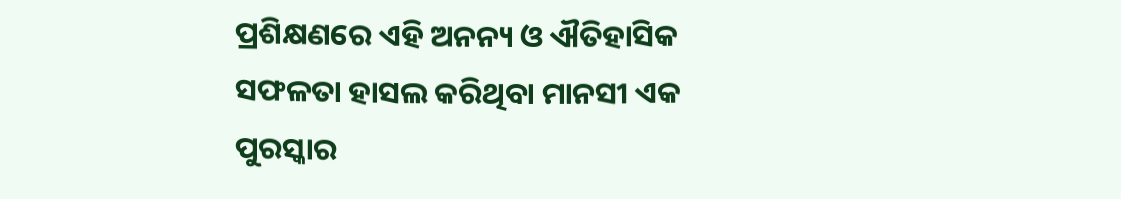ପ୍ରଶିକ୍ଷଣରେ ଏହି ଅନନ୍ୟ ଓ ଐତିହାସିକ ସଫଳତା ହାସଲ କରିଥିବା ମାନସୀ ଏକ ପୁରସ୍କାର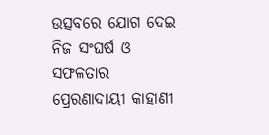ଉତ୍ସବରେ ଯୋଗ ଦେଇ ନିଜ ସଂଘର୍ଷ ଓ ସଫଳତାର ପ୍ରେରଣାଦାୟୀ କାହାଣୀ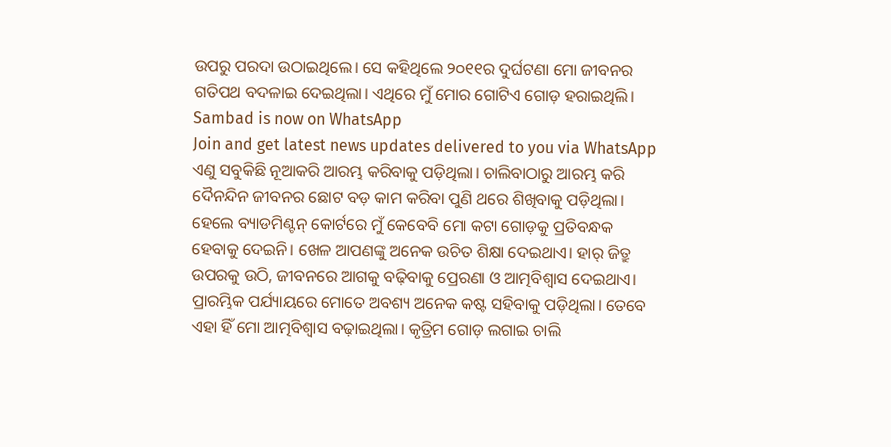ଉପରୁ ପରଦା ଉଠାଇଥିଲେ। ସେ କହିଥିଲେ ୨୦୧୧ର ଦୁର୍ଘଟଣା ମୋ ଜୀବନର ଗତିପଥ ବଦଳାଇ ଦେଇଥିଲା। ଏଥିରେ ମୁଁ ମୋର ଗୋଟିଏ ଗୋଡ଼ ହରାଇଥିଲି।
Sambad is now on WhatsApp
Join and get latest news updates delivered to you via WhatsApp
ଏଣୁ ସବୁକିଛି ନୂଆକରି ଆରମ୍ଭ କରିବାକୁ ପଡ଼ିଥିଲା। ଚାଲିବାଠାରୁ ଆରମ୍ଭ କରି ଦୈନନ୍ଦିନ ଜୀବନର ଛୋଟ ବଡ଼ କାମ କରିବା ପୁଣି ଥରେ ଶିଖିବାକୁ ପଡ଼ିଥିଲା। ହେଲେ ବ୍ୟାଡମିଣ୍ଟନ୍ କୋର୍ଟରେ ମୁଁ କେବେବି ମୋ କଟା ଗୋଡ଼କୁ ପ୍ରତିବନ୍ଧକ ହେବାକୁ ଦେଇନି। ଖେଳ ଆପଣଙ୍କୁ ଅନେକ ଉଚିତ ଶିକ୍ଷା ଦେଇଥାଏ। ହାର୍ ଜିତ୍ରୁ ଉପରକୁ ଉଠି, ଜୀବନରେ ଆଗକୁ ବଢ଼ିବାକୁ ପ୍ରେରଣା ଓ ଆତ୍ମବିଶ୍ବାସ ଦେଇଥାଏ। ପ୍ରାରମ୍ଭିକ ପର୍ଯ୍ୟାୟରେ ମୋତେ ଅବଶ୍ୟ ଅନେକ କଷ୍ଟ ସହିବାକୁ ପଡ଼ିଥିଲା। ତେବେ ଏହା ହିଁ ମୋ ଆତ୍ମବିଶ୍ବାସ ବଢ଼ାଇଥିଲା। କୃତ୍ରିମ ଗୋଡ଼ ଲଗାଇ ଚାଲି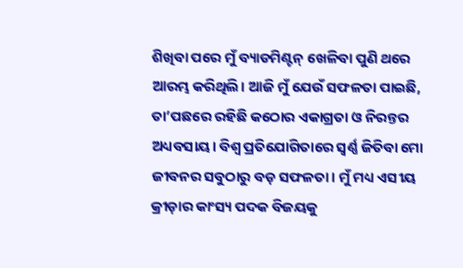ଶିଖିବା ପରେ ମୁଁ ବ୍ୟାଡମିଣ୍ଟନ୍ ଖେଳିବା ପୁଣି ଥରେ ଆରମ୍ଭ କରିଥିଲି। ଆଜି ମୁଁ ଯେଉଁ ସଫଳତା ପାଇଛି, ତା’ପଛରେ ରହିଛି କଠୋର ଏକାଗ୍ରତା ଓ ନିରନ୍ତର ଅଧ୍ୟବସାୟ। ବିଶ୍ବ ପ୍ରତିଯୋଗିତାରେ ସ୍ବର୍ଣ୍ଣ ଜିତିବା ମୋ ଜୀବନର ସବୁଠାରୁ ବଡ଼ ସଫଳତା। ମୁଁ ମଧ୍ୟ ଏସୀୟ କ୍ରୀଡ଼ାର କାଂସ୍ୟ ପଦକ ବିଜୟକୁ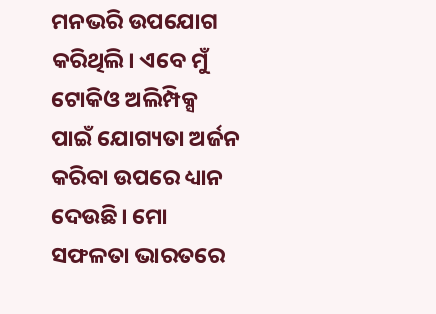ମନଭରି ଉପଯୋଗ କରିଥିଲି। ଏବେ ମୁଁ ଟୋକିଓ ଅଲିମ୍ପିକ୍ସ ପାଇଁ ଯୋଗ୍ୟତା ଅର୍ଜନ କରିବା ଉପରେ ଧ୍ୟାନ ଦେଉଛି। ମୋ ସଫଳତା ଭାରତରେ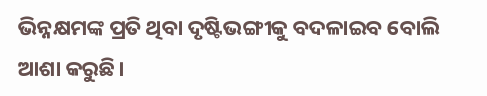ଭିନ୍ନକ୍ଷମଙ୍କ ପ୍ରତି ଥିବା ଦୃଷ୍ଟିଭଙ୍ଗୀକୁ ବଦଳାଇବ ବୋଲି ଆଶା କରୁଛି।